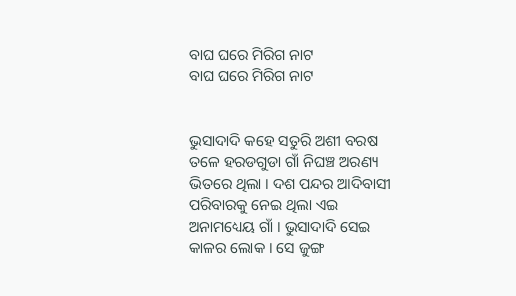ବାଘ ଘରେ ମିରିଗ ନାଟ
ବାଘ ଘରେ ମିରିଗ ନାଟ


ଭୁସାଦାଦି କହେ ସତୁରି ଅଶୀ ବରଷ ତଳେ ହରଡଗୁଡା ଗାଁ ନିଘଞ୍ଚ ଅରଣ୍ୟ ଭିତରେ ଥିଲା । ଦଶ ପନ୍ଦର ଆଦିବାସୀ ପରିବାରକୁ ନେଇ ଥିଲା ଏଇ ଅନାମଧ୍ୟେୟ ଗାଁ । ଭୁସାଦାଦି ସେଇ କାଳର ଲୋକ । ସେ ଜୁଙ୍ଗ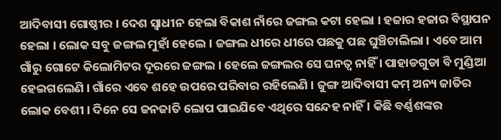ଆଦିବାସୀ ଗୋଷ୍ଠୀର । ଦେଶ ସ୍ବାଧୀନ ହେଲା ବିକାଶ ନାଁରେ ଜଙ୍ଗଲ କଟା ହେଲା । ହଜାର ହଜାର ବିସ୍ଥାପନ ହେଲା । ଲୋକ ସବୁ ଜଙ୍ଗଲ ମୁହାଁ ହେଲେ । ଜଙ୍ଗଲ ଧୀରେ ଧୀରେ ପଛକୁ ପଛ ଘୁଞ୍ଚିଚାଲିଲା । ଏବେ ଆମ ଗାଁରୁ ଗୋଟେ କିଲୋମିଟର ଦୂରରେ ଜଙ୍ଗଲ । ହେଲେ ଜଙ୍ଗଲର ସେ ଘନତ୍ବ ନାହିଁ । ପାହାଡଗୁଡା ବି ମୁଣ୍ଡିଆ ହେଇଗଲେଣି । ଗାଁରେ ଏବେ ଶହେ ଉପରେ ପରିବାର ରହିଲେଣି । ଜୁଙ୍ଗ ଆଦିବାସୀ କମ୍ ଅନ୍ୟ ଜାତିର ଲୋକ ବେଶୀ । ଦିନେ ସେ ଜନଜାତି ଲୋପ ପାଇଯିବେ ଏଥିରେ ସନ୍ଦେହ ନାହିଁ । କିଛି ବର୍ଣ୍ଣଶଙ୍କର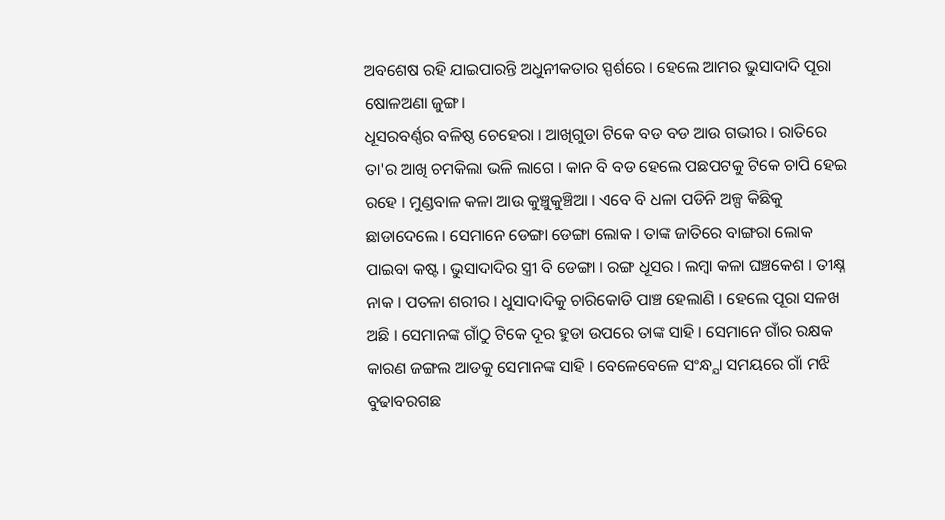ଅବଶେଷ ରହି ଯାଇପାରନ୍ତି ଅଧୁନୀକତାର ସ୍ପର୍ଶରେ । ହେଲେ ଆମର ଭୁସାଦାଦି ପୂରା ଷୋଳଅଣା ଜୁଙ୍ଗ।
ଧୂସରବର୍ଣ୍ଣର ବଳିଷ୍ଠ ଚେହେରା । ଆଖିଗୁଡା ଟିକେ ବଡ ବଡ ଆଉ ଗଭୀର । ରାତିରେ ତା'ର ଆଖି ଚମକିଲା ଭଳି ଲାଗେ । କାନ ବି ବଡ ହେଲେ ପଛପଟକୁ ଟିକେ ଚାପି ହେଇ ରହେ । ମୁଣ୍ଡବାଳ କଳା ଆଉ କୁଞ୍ଚୁକୁଞ୍ଚିଆ । ଏବେ ବି ଧଳା ପଡିନି ଅଳ୍ପ କିଛିକୁ ଛାଡାଦେଲେ । ସେମାନେ ଡେଙ୍ଗା ଡେଙ୍ଗା ଲୋକ । ତାଙ୍କ ଜାତିରେ ବାଙ୍ଗରା ଲୋକ ପାଇବା କଷ୍ଟ । ଭୁସାଦାଦିର ସ୍ତ୍ରୀ ବି ଡେଙ୍ଗା । ରଙ୍ଗ ଧୂସର । ଲମ୍ବା କଳା ଘଞ୍ଚକେଶ । ତୀକ୍ଷ୍ନ ନାକ । ପତଳା ଶରୀର । ଧୁସାଦାଦିକୁ ଚାରିକୋଡି ପାଞ୍ଚ ହେଲାଣି । ହେଲେ ପୂରା ସଳଖ ଅଛି । ସେମାନଙ୍କ ଗାଁଠୁ ଟିକେ ଦୂର ହୁଡା ଉପରେ ତାଙ୍କ ସାହି । ସେମାନେ ଗାଁର ରକ୍ଷକ କାରଣ ଜଙ୍ଗଲ ଆଡକୁ ସେମାନଙ୍କ ସାହି । ବେଳେବେଳେ ସଂନ୍ଧ୍ଯା ସମୟରେ ଗାଁ ମଝି ବୁଢାବରଗଛ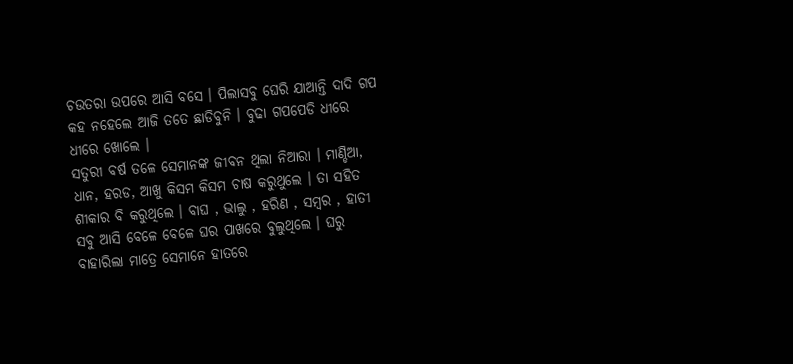ଚଉତରା ଉପରେ ଆସି ବସେ । ପିଲାସବୁ ଘେରି ଯାଆନ୍ତି ଦାଦି ଗପ କହ ନହେଲେ ଆଜି ତତେ ଛାଡିବୁନି । ବୁଢା ଗପପେଡି ଧୀରେ ଧୀରେ ଖୋଲେ ।
ସତୁରୀ ବର୍ଷ ତଳେ ସେମାନଙ୍କ ଜୀବନ ଥିଲା ନିଆରା । ମାଣ୍ଡିଆ, ଧାନ, ହରଡ, ଆଖୁ କିସମ କିସମ ଚାଷ କରୁଥୁଲେ । ତା ସହିତ ଶୀକାର ବି କରୁଥିଲେ । ବାଘ , ଭାଲୁ , ହରିଣ , ସମ୍ବର , ହାତୀ ସବୁ ଆସି ବେଳେ ବେଳେ ଘର ପାଖରେ ବୁଲୁଥିଲେ । ଘରୁ ବାହାରିଲା ମାତ୍ରେ ସେମାନେ ହାତରେ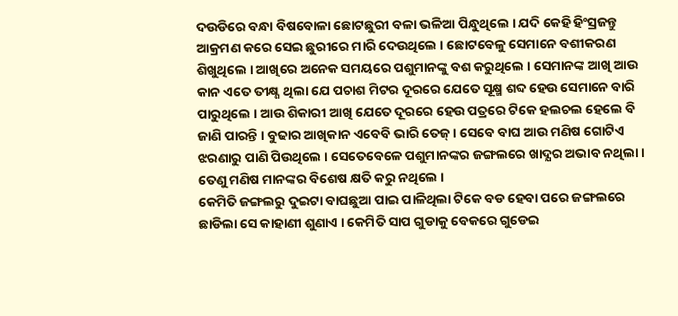ଦଉଡିରେ ବନ୍ଧା ବିଷବୋଳା ଛୋଟଛୁରୀ ବଳା ଭଳିଆ ପିନ୍ଧୁଥିଲେ । ଯଦି କେହି ହିଂସ୍ରଜନ୍ତୁ ଆକ୍ରମଣ କରେ ସେଇ ଛୁରୀରେ ମାରି ଦେଉଥିଲେ । ଛୋଟବେଳୁ ସେମାନେ ବଶୀକରଣ ଶିଖୁଥିଲେ । ଆଖିରେ ଅନେକ ସମୟରେ ପଶୁମାନଙ୍କୁ ବଶ କରୁଥିଲେ । ସେମାନଙ୍କ ଆଖି ଆଉ କାନ ଏତେ ତୀକ୍ଷ୍ଣ ଥିଲା ଯେ ପଚାଶ ମିଟର ଦୂରରେ ଯେତେ ସୂକ୍ଷ୍ମ ଶବ୍ଦ ହେଉ ସେମାନେ ବାରି ପାରୁଥିଲେ । ଆଉ ଶିକାରୀ ଆଖି ଯେତେ ଦୂରରେ ହେଉ ପତ୍ରରେ ଟିକେ ହଲଚଲ ହେଲେ ବି ଜାଣି ପାରନ୍ତି । ବୁଢାର ଆଖିକାନ ଏବେବି ଭାରି ତେଜ୍ । ସେବେ ବାଘ ଆଉ ମଣିଷ ଗୋଟିଏ ଝରଣାରୁ ପାଣି ପିଉଥିଲେ । ସେତେବେଳେ ପଶୁମାନଙ୍କର ଜଙ୍ଗଲରେ ଖାଦ୍ଯର ଅଭାବ ନଥିଲା । ତେଣୁ ମଣିଷ ମାନଙ୍କର ବିଶେଷ କ୍ଷତି କରୁ ନଥିଲେ ।
କେମିତି ଜଙ୍ଗଲରୁ ଦୁଇଟା ବାଘଛୁଆ ପାଇ ପାଳିଥିଲା ଟିକେ ବଡ ହେବା ପରେ ଜଙ୍ଗଲରେ ଛାଡିଲା ସେ କାହାଣୀ ଶୁଣାଏ । କେମିତି ସାପ ଗୁଡାକୁ ବେକରେ ଗୁଡେଇ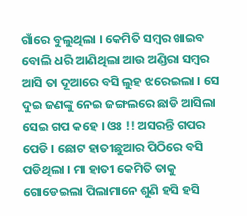ଗାଁରେ ବୁଲୁଥିଲା । କେମିତି ସମ୍ବର ଖାଇବ ବୋଲି ଧରି ଆଣିଥିଲା ଆଉ ଅଣ୍ଡିରା ସମ୍ବର ଆସି ତା ଦୂଆରେ ବସି ଲୁହ ଝରେଇଲା । ସେ ଦୁଇ ଜଣଙ୍କୁ ନେଇ ଜଙ୍ଗଲରେ ଛାଡି ଆସିଲା ସେଇ ଗପ କହେ । ଓଃ !! ଅସରନ୍ତି ଗପର ପେଡି । ଛୋଟ ହାତୀଛୁଆର ପିଠିରେ ବସି ପଡିଥିଲା । ମା ହାତୀ କେମିତି ତାକୁ ଗୋଡେଇଲା ପିଲାମାନେ ଶୁଣି ହସି ହସି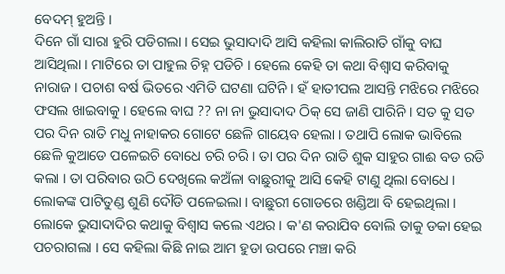ବେଦମ୍ ହୁଅନ୍ତି ।
ଦିନେ ଗାଁ ସାରା ହୁରି ପଡିଗଲା । ସେଇ ଭୁସାଦାଦି ଆସି କହିଲା କାଲିରାତି ଗାଁକୁ ବାଘ ଆସିଥିଲା । ମାଟିରେ ତା ପାହୁଲ ଚିହ୍ନ ପଡିଚି । ହେଲେ କେହି ତା କଥା ବିଶ୍ବାସ କରିବାକୁ ନାରାଜ । ପଚାଶ ବର୍ଷ ଭିତରେ ଏମିତି ଘଟଣା ଘଟିନି । ହଁ ହାତୀପଲ ଆସନ୍ତି ମଝିରେ ମଝିରେ ଫସଲ ଖାଇବାକୁ । ହେଲେ ବାଘ ?? ନା ନା ଭୁସାଦାଦ ଠିକ୍ ସେ ଜାଣି ପାରିନି । ସତ କୁ ସତ ପର ଦିନ ରାତି ମଧୁ ନାହାକର ଗୋଟେ ଛେଳି ଗାୟେବ ହେଲା । ତଥାପି ଲୋକ ଭାବିଲେ ଛେଳି କୁଆଡେ ପଳେଇଚି ବୋଧେ ଚରି ଚରି । ତା ପର ଦିନ ରାତି ଶୁକ ସାହୁର ଗାଈ ବଡ ରଡି କଲା । ତା ପରିବାର ଉଠି ଦେଖିଲେ କଅଁଳା ବାଛୁରୀକୁ ଆସି କେହି ଟାଣୁ ଥିଲା ବୋଧେ । ଲୋକଙ୍କ ପାଟିତୁଣ୍ଡ ଶୁଣି ଦୌଡି ପଳେଇଲା । ବାଛୁରୀ ଗୋଡରେ ଖଣ୍ଡିଆ ବି ହେଇଥିଲା । ଲୋକେ ଭୁସାଦାଦିର କଥାକୁ ବିଶ୍ବାସ କଲେ ଏଥର । କ'ଣ କରାଯିବ ବୋଲି ତାକୁ ଡକା ହେଇ ପଚରାଗଲା । ସେ କହିଲା କିଛି ନାଇ ଆମ ହୁଡା ଉପରେ ମଞ୍ଚା କରି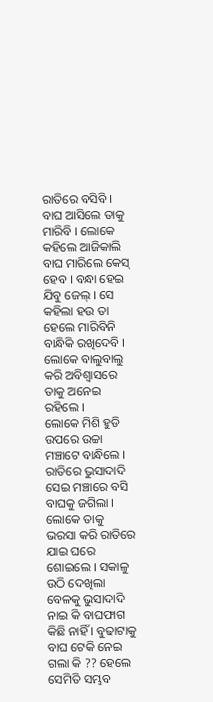ରାତିରେ ବସିବି । ବାଘ ଆସିଲେ ତାକୁ ମାରିବି । ଲୋକେ କହିଲେ ଆଜିକାଲି ବାଘ ମାରିଲେ କେସ୍ ହେବ । ବନ୍ଧା ହେଇ ଯିବୁ ଜେଲ୍ । ସେ କହିଲା ହଉ ତା ହେଲେ ମାରିବିନି ବାନ୍ଧିକି ରଖିଦେବି । ଲୋକେ ବାଲୁବାଲୁ କରି ଅବିଶ୍ବାସରେ ତାକୁ ଅନେଇ ରହିଲେ ।
ଲୋକେ ମିଶି ହୁଡି ଉପରେ ଉଚ୍ଚା ମଞ୍ଚାଟେ ବାନ୍ଧିଲେ । ରାତିରେ ଭୁସାଦାଦି ସେଇ ମଞ୍ଚାରେ ବସି ବାଘକୁ ଜଗିଲା । ଲୋକେ ତାକୁ ଭରସା କରି ରାତିରେ ଯାଇ ଘରେ ଶୋଇଲେ । ସକାଳୁ ଉଠି ଦେଖିଲା ବେଳକୁ ଭୁସାଦାଦି ନାଇ କି ବାଘଫାଗ କିଛି ନାହିଁ । ବୁଢାଟାକୁ ବାଘ ଟେକି ନେଇ ଗଲା କି ?? ହେଲେ ସେମିତି ସମ୍ଭବ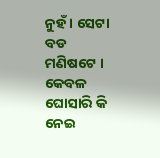ନୁହଁ । ସେଟା ବଡ ମଣିଷଟେ । କେବଳ ଘୋସାରି କି ନେଇ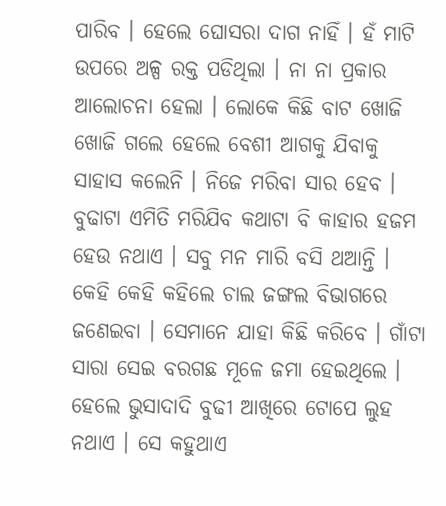ପାରିବ । ହେଲେ ଘୋସରା ଦାଗ ନାହିଁ । ହଁ ମାଟି ଉପରେ ଅଳ୍ପ ରକ୍ତ ପଡିଥିଲା । ନା ନା ପ୍ରକାର ଆଲୋଚନା ହେଲା । ଲୋକେ କିଛି ବାଟ ଖୋଜି ଖୋଜି ଗଲେ ହେଲେ ବେଶୀ ଆଗକୁ ଯିବାକୁ ସାହାସ କଲେନି । ନିଜେ ମରିବା ସାର ହେବ । ବୁଢାଟା ଏମିତି ମରିଯିବ କଥାଟା ବି କାହାର ହଜମ ହେଉ ନଥାଏ । ସବୁ ମନ ମାରି ବସି ଥଆନ୍ତି । କେହି କେହି କହିଲେ ଚାଲ ଜଙ୍ଗଲ ବିଭାଗରେ ଜଣେଇବା । ସେମାନେ ଯାହା କିଛି କରିବେ । ଗାଁଟା ସାରା ସେଇ ବରଗଛ ମୂଳେ ଜମା ହେଇଥିଲେ । ହେଲେ ଭୁସାଦାଦି ବୁଢୀ ଆଖିରେ ଟୋପେ ଲୁହ ନଥାଏ । ସେ କହୁଥାଏ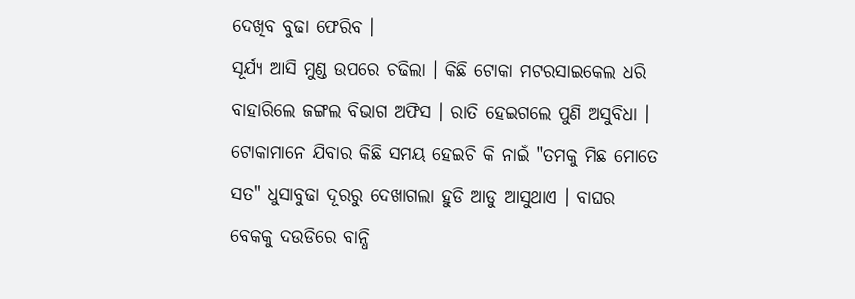ଦେଖିବ ବୁଢା ଫେରିବ ।
ସୂର୍ଯ୍ୟ ଆସି ମୁଣ୍ଡ ଉପରେ ଚଢିଲା । କିଛି ଟୋକା ମଟରସାଇକେଲ ଧରି ବାହାରିଲେ ଜଙ୍ଗଲ ବିଭାଗ ଅଫିସ । ରାତି ହେଇଗଲେ ପୁଣି ଅସୁବିଧା । ଟୋକାମାନେ ଯିବାର କିଛି ସମୟ ହେଇଚି କି ନାଇଁ "ତମକୁ ମିଛ ମୋତେ ସତ" ଧୁସାବୁଢା ଦୂରରୁ ଦେଖାଗଲା ହୁଡି ଆଡୁ ଆସୁଥାଏ । ବାଘର ବେକକୁ ଦଉଡିରେ ବାନ୍ଧି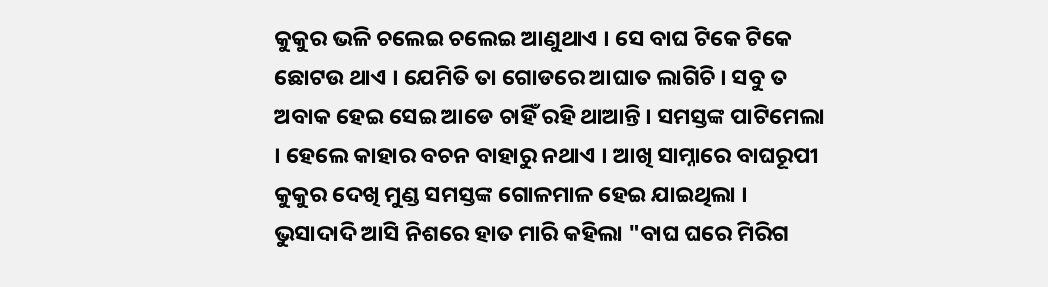କୁକୁର ଭଳି ଚଲେଇ ଚଲେଇ ଆଣୁଥାଏ । ସେ ବାଘ ଟିକେ ଟିକେ ଛୋଟଉ ଥାଏ । ଯେମିତି ତା ଗୋଡରେ ଆଘାତ ଲାଗିଚି । ସବୁ ତ ଅବାକ ହେଇ ସେଇ ଆଡେ ଚାହିଁ ରହି ଥାଆନ୍ତି । ସମସ୍ତଙ୍କ ପାଟିମେଲା । ହେଲେ କାହାର ବଚନ ବାହାରୁ ନଥାଏ । ଆଖି ସାମ୍ନାରେ ବାଘରୂପୀ କୁକୁର ଦେଖି ମୁଣ୍ଡ ସମସ୍ତଙ୍କ ଗୋଳମାଳ ହେଇ ଯାଇଥିଲା । ଭୁସାଦାଦି ଆସି ନିଶରେ ହାତ ମାରି କହିଲା "ବାଘ ଘରେ ମିରିଗ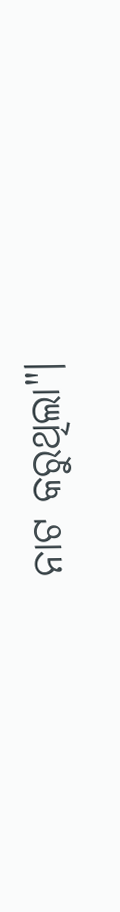ନାଟ କରୁଥିଲା"।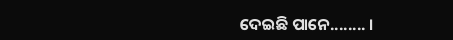ଦେଇଛି ପାନେ........ ।